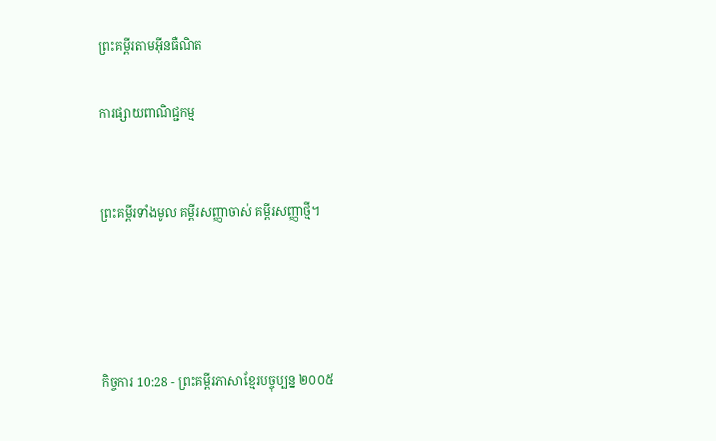ព្រះគម្ពីរតាមអ៊ីនធឺណិត

ការផ្សាយពាណិជ្ជកម្ម


ព្រះគម្ពីរទាំងមូល គម្ពីរសញ្ញាចាស់ គម្ពីរសញ្ញាថ្មី។




កិច្ចការ 10:28 - ព្រះគម្ពីរភាសាខ្មែរបច្ចុប្បន្ន ២០០៥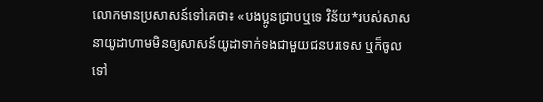លោកមានប្រសាសន៍ទៅគេថា៖ «បងប្អូនជ្រាបឬទេ វិន័យ*របស់សាសនាយូដាហាមមិនឲ្យសាសន៍យូដាទាក់ទងជាមួយជនបរទេស ឬក៏ចូលទៅ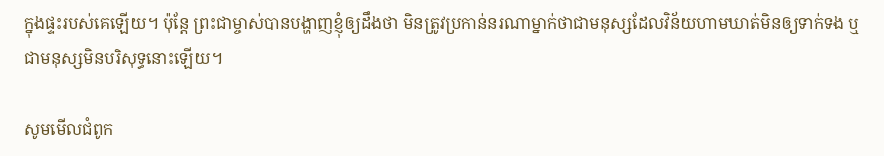ក្នុងផ្ទះរបស់គេឡើយ។ ប៉ុន្តែ ព្រះ‌ជាម្ចាស់បានបង្ហាញខ្ញុំឲ្យដឹងថា មិនត្រូវប្រកាន់នរណាម្នាក់ថាជាមនុស្សដែលវិន័យហាមឃាត់មិនឲ្យទាក់ទង ឬជាមនុស្សមិនបរិសុទ្ធនោះឡើយ។

សូមមើលជំពូក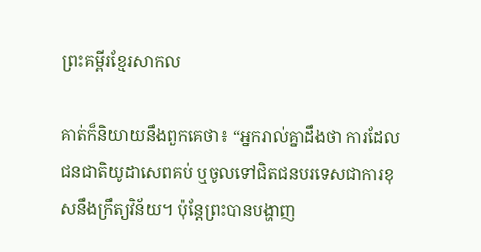ព្រះគម្ពីរខ្មែរសាកល

គាត់ក៏និយាយនឹងពួកគេថា៖ “អ្នករាល់គ្នាដឹងថា ការដែលជនជាតិយូដាសេពគប់ ឬចូលទៅជិតជនបរទេសជាការខុសនឹងក្រឹត្យវិន័យ។ ប៉ុន្តែព្រះបានបង្ហាញ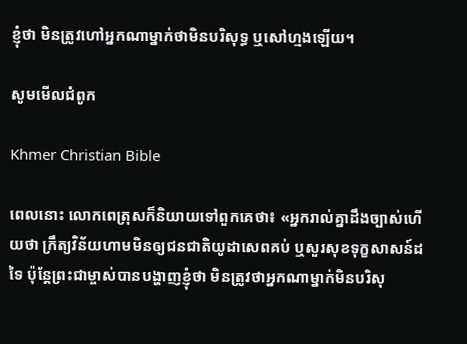ខ្ញុំថា មិនត្រូវហៅអ្នកណាម្នាក់ថាមិនបរិសុទ្ធ ឬសៅហ្មងឡើយ។

សូមមើលជំពូក

Khmer Christian Bible

ពេលនោះ លោកពេត្រុសក៏និយាយទៅពួកគេថា៖ «អ្នករាល់គ្នាដឹងច្បាស់ហើយថា ក្រឹត្យវិន័យហាមមិនឲ្យជនជាតិយូដាសេពគប់ ឬសួរសុខទុក្ខសាសន៍ដទៃ ប៉ុន្ដែព្រះជាម្ចាស់បានបង្ហាញខ្ញុំថា មិនត្រូវថាអ្នកណាម្នាក់មិនបរិសុ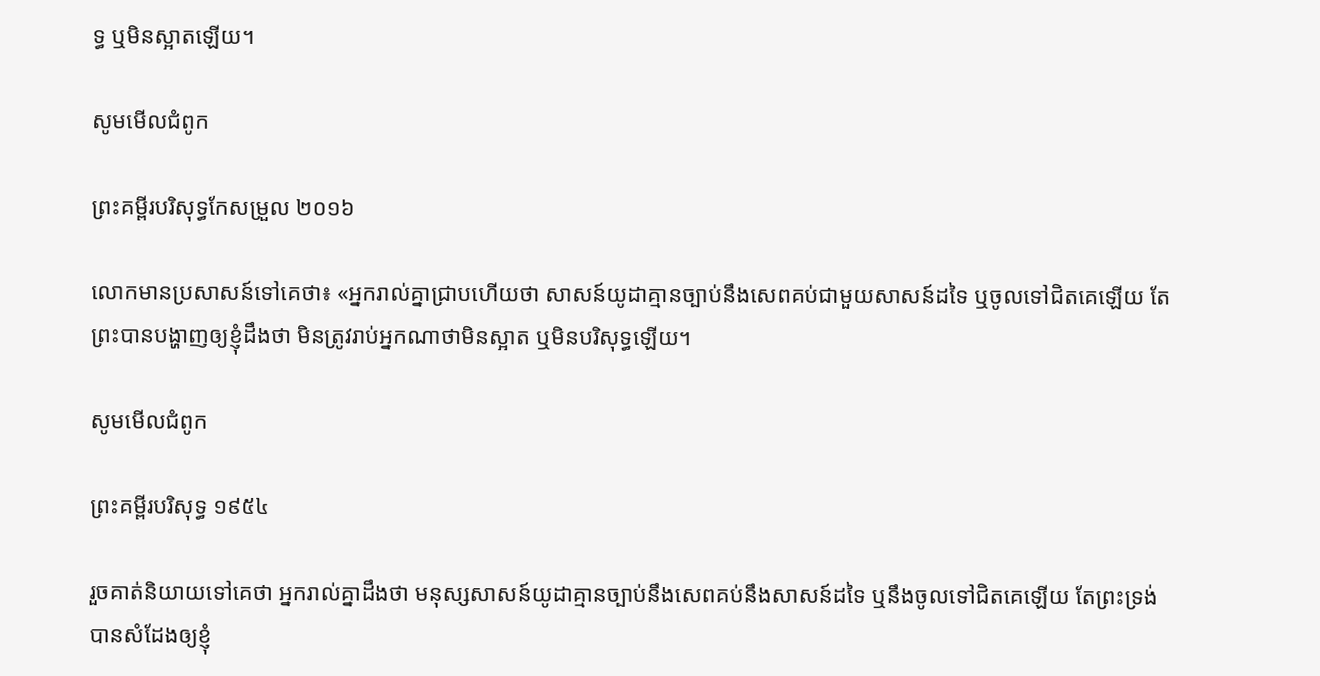ទ្ធ ឬមិនស្អាតឡើយ។

សូមមើលជំពូក

ព្រះគម្ពីរបរិសុទ្ធកែសម្រួល ២០១៦

លោកមានប្រសាសន៍ទៅគេថា៖ «អ្នករាល់គ្នាជ្រាបហើយថា សាសន៍យូដាគ្មានច្បាប់នឹងសេពគប់ជាមួយសាសន៍ដទៃ ឬចូលទៅជិតគេឡើយ តែព្រះបានបង្ហាញឲ្យខ្ញុំដឹងថា មិនត្រូវរាប់អ្នកណាថាមិនស្អាត ឬមិនបរិសុទ្ធឡើយ។

សូមមើលជំពូក

ព្រះគម្ពីរបរិសុទ្ធ ១៩៥៤

រួចគាត់និយាយទៅគេថា អ្នករាល់គ្នាដឹងថា មនុស្សសាសន៍យូដាគ្មានច្បាប់នឹងសេពគប់នឹងសាសន៍ដទៃ ឬនឹងចូលទៅជិតគេឡើយ តែព្រះ‌ទ្រង់បានសំដែងឲ្យខ្ញុំ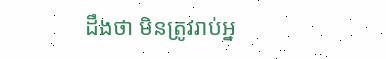ដឹងថា មិនត្រូវរាប់អ្ន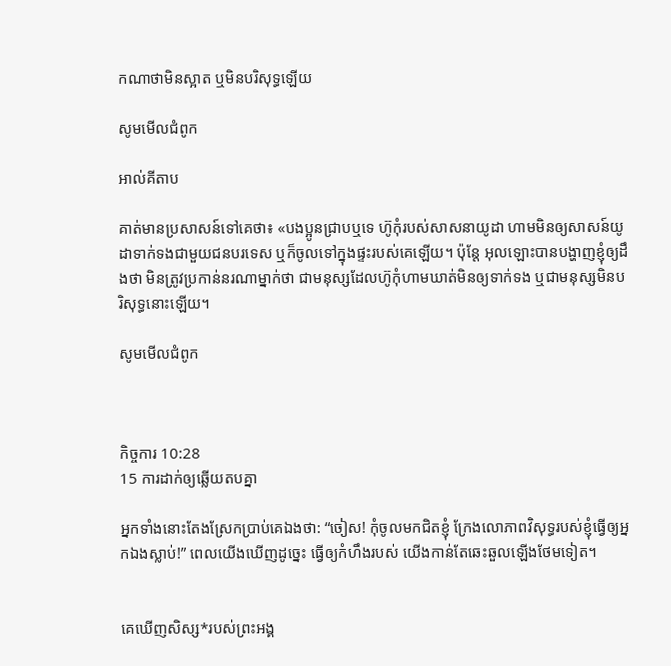កណាថាមិនស្អាត ឬមិនបរិសុទ្ធឡើយ

សូមមើលជំពូក

អាល់គីតាប

គាត់មានប្រសាសន៍ទៅគេថា៖ «បងប្អូនជ្រាបឬទេ ហ៊ូកុំរបស់សាសនាយូដា ហាមមិនឲ្យសាសន៍យូដាទាក់‌ទងជាមួយជនបរទេស ឬក៏ចូលទៅក្នុងផ្ទះរបស់គេឡើយ។ ប៉ុន្ដែ អុលឡោះបានបង្ហាញខ្ញុំឲ្យដឹងថា មិនត្រូវប្រកាន់នរណាម្នាក់ថា ជាមនុស្សដែលហ៊ូកុំហាមឃាត់មិនឲ្យទាក់‌ទង ឬជាមនុស្សមិនបរិសុទ្ធនោះឡើយ។

សូមមើលជំពូក



កិច្ចការ 10:28
15 ការដាក់ឲ្យឆ្លើយតបគ្នា

អ្នកទាំងនោះតែងស្រែកប្រាប់គេឯងថា: “ចៀស! កុំចូលមកជិតខ្ញុំ ក្រែងលោភាពវិសុទ្ធរបស់ខ្ញុំធ្វើឲ្យអ្នកឯងស្លាប់!” ពេលយើងឃើញដូច្នេះ ធ្វើឲ្យកំហឹងរបស់ យើងកាន់តែឆេះ‌ឆួលឡើងថែមទៀត។


គេឃើញសិស្ស*របស់ព្រះអង្គ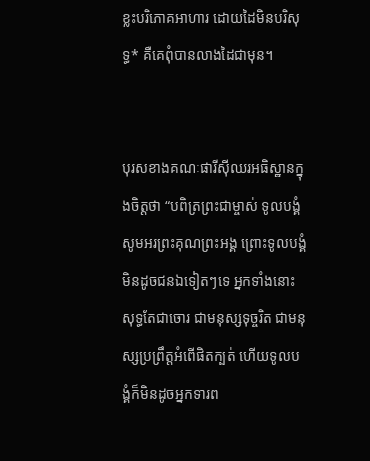ខ្លះបរិ‌ភោគអាហារ ដោយដៃមិនបរិសុទ្ធ* គឺគេពុំបានលាងដៃជាមុន។


បុរសខាងគណៈ‌ផារីស៊ីឈរអធិស្ឋានក្នុងចិត្តថា “បពិត្រព្រះ‌ជាម្ចាស់ ទូលបង្គំសូមអរព្រះ‌គុណព្រះអង្គ ព្រោះទូលបង្គំមិនដូចជនឯទៀតៗទេ អ្នកទាំងនោះសុទ្ធតែជាចោរ ជាមនុស្សទុច្ចរិត ជាមនុស្សប្រព្រឹត្តអំពើផិតក្បត់ ហើយទូលបង្គំក៏មិនដូចអ្នកទារព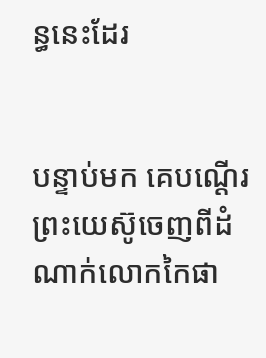ន្ធនេះដែរ


បន្ទាប់មក គេបណ្ដើរព្រះ‌យេស៊ូចេញពីដំណាក់លោកកៃផា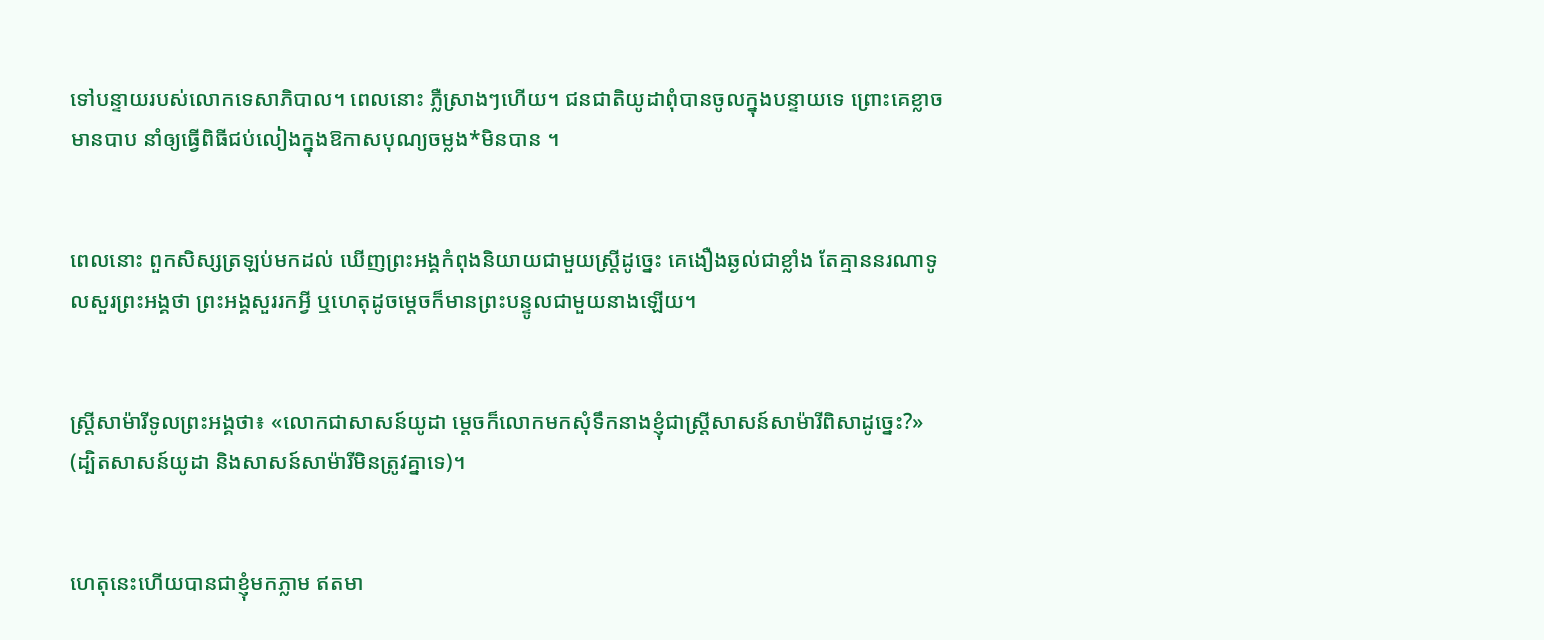ទៅបន្ទាយរបស់លោកទេសា‌ភិបាល។ ពេលនោះ ភ្លឺស្រាងៗហើយ។ ជន‌ជាតិយូដាពុំបានចូលក្នុងបន្ទាយទេ ព្រោះគេខ្លាចមានបាប នាំឲ្យធ្វើពិធីជប់‌លៀងក្នុងឱកាសបុណ្យចម្លង*មិនបាន ។


ពេលនោះ ពួកសិស្សត្រឡប់មកដល់ ឃើញព្រះអង្គកំពុងនិយាយជាមួយស្ត្រីដូច្នេះ គេងឿង‌ឆ្ងល់ជាខ្លាំង តែគ្មាននរណាទូលសួរព្រះអង្គថា ព្រះអង្គសួររកអ្វី ឬហេតុដូចម្ដេចក៏មានព្រះ‌បន្ទូលជាមួយនាងឡើយ។


ស្ត្រីសាម៉ារីទូលព្រះអង្គថា៖ «លោកជាសាសន៍យូដា ម្ដេចក៏លោកមកសុំទឹកនាងខ្ញុំជាស្ត្រីសាសន៍សាម៉ារីពិសាដូច្នេះ?» (ដ្បិតសាសន៍យូដា និងសាសន៍សាម៉ារីមិនត្រូវគ្នាទេ)។


ហេតុនេះហើយបានជាខ្ញុំមកភ្លាម ឥតមា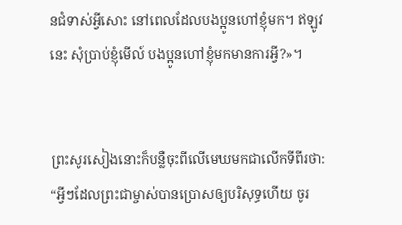នជំទាស់អ្វីសោះ នៅពេលដែលបងប្អូនហៅខ្ញុំមក។ ឥឡូវនេះ សុំប្រាប់ខ្ញុំមើល៍ បងប្អូនហៅខ្ញុំមកមានការអ្វី?»។


ព្រះសូរសៀងនោះក៏បន្លឺចុះពីលើមេឃមកជាលើកទីពីរថា: “អ្វីៗដែលព្រះ‌ជាម្ចាស់បានប្រោសឲ្យបរិសុទ្ធហើយ ចូរ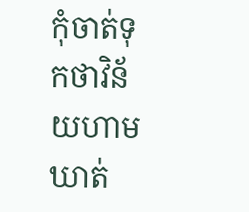កុំចាត់ទុកថាវិន័យហាមឃាត់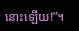នោះឡើយ!”។